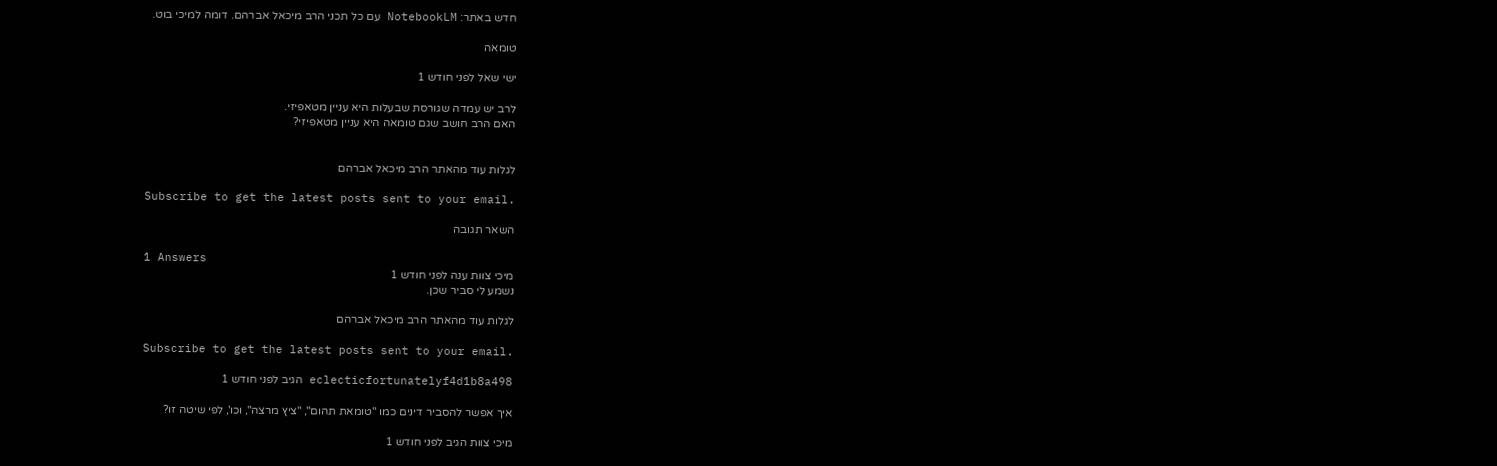חדש באתר: NotebookLM עם כל תכני הרב מיכאל אברהם. דומה למיכי בוט.

טומאה

ישי שאל לפני חודש 1

לרב יש עמדה שגורסת שבעלות היא עניין מטאפיזי.
האם הרב חושב שגם טומאה היא עניין מטאפיזי?


לגלות עוד מהאתר הרב מיכאל אברהם

Subscribe to get the latest posts sent to your email.

השאר תגובה

1 Answers
מיכי צוות ענה לפני חודש 1
נשמע לי סביר שכן.

לגלות עוד מהאתר הרב מיכאל אברהם

Subscribe to get the latest posts sent to your email.

eclecticfortunatelyf4d1b8a498 הגיב לפני חודש 1

איך אפשר להסביר דינים כמו "טומאת תהום", "ציץ מרצה", וכו', לפי שיטה זו?

מיכי צוות הגיב לפני חודש 1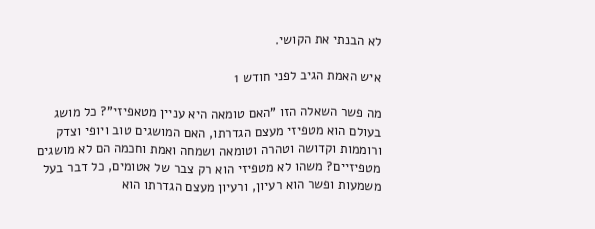לא הבנתי את הקושי.

איש האמת הגיב לפני חודש 1

מה פשר השאלה הזו "האם טומאה היא עניין מטאפיזי"? כל מושג בעולם הוא מטפיזי מעצם הגדרתו, האם המושגים טוב ויופי וצדק ורוממות וקדושה וטהרה וטומאה ושמחה ואמת וחכמה הם לא מושגים מטפיזיים? משהו לא מטפיזי הוא רק צבר של אטומים, כל דבר בעל משמעות ופשר הוא רעיון, ורעיון מעצם הגדרתו הוא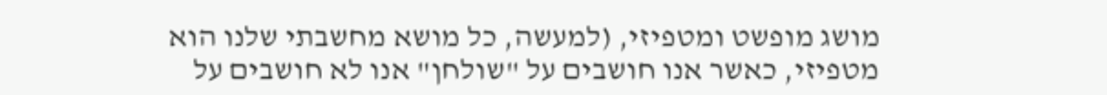מושג מופשט ומטפיזי, (למעשה, כל מושא מחשבתי שלנו הוא מטפיזי, כאשר אנו חושבים על "שולחן" אנו לא חושבים על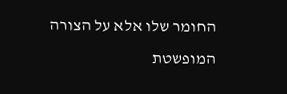החומר שלו אלא על הצורה המופשטת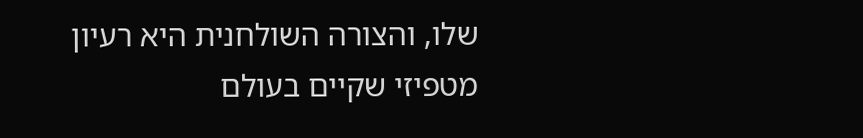שלו, והצורה השולחנית היא רעיון מטפיזי שקיים בעולם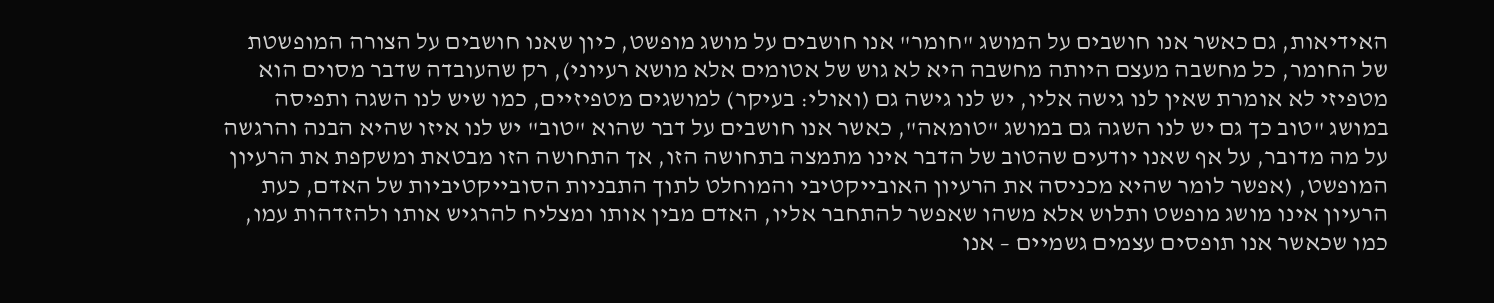האידיאות, גם כאשר אנו חושבים על המושג "חומר" אנו חושבים על מושג מופשט, כיון שאנו חושבים על הצורה המופשטת של החומר, כל מחשבה מעצם היותה מחשבה היא לא גוש של אטומים אלא מושא רעיוני), רק שהעובדה שדבר מסוים הוא מטפיזי לא אומרת שאין לנו גישה אליו, יש לנו גישה גם (ואולי: בעיקר) למושגים מטפיזיים, כמו שיש לנו השגה ותפיסה במושג "טוב כך גם יש לנו השגה גם במושג "טומאה", כאשר אנו חושבים על דבר שהוא "טוב" יש לנו איזו שהיא הבנה והרגשה על מה מדובר, על אף שאנו יודעים שהטוב של הדבר אינו מתמצה בתחושה הזו, אך התחושה הזו מבטאת ומשקפת את הרעיון המופשט, (אפשר לומר שהיא מכניסה את הרעיון האובייקטיבי והמוחלט לתוך התבניות הסובייקטיביות של האדם, כעת הרעיון אינו מושג מופשט ותלוש אלא משהו שאפשר להתחבר אליו, האדם מבין אותו ומצליח להרגיש אותו ולהזדהות עמו, כמו שכאשר אנו תופסים עצמים גשמיים – אנו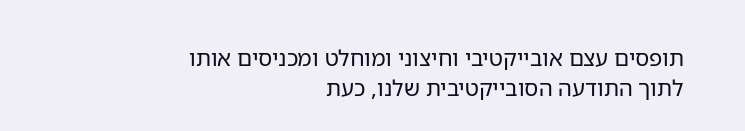תופסים עצם אובייקטיבי וחיצוני ומוחלט ומכניסים אותו לתוך התודעה הסובייקטיבית שלנו, כעת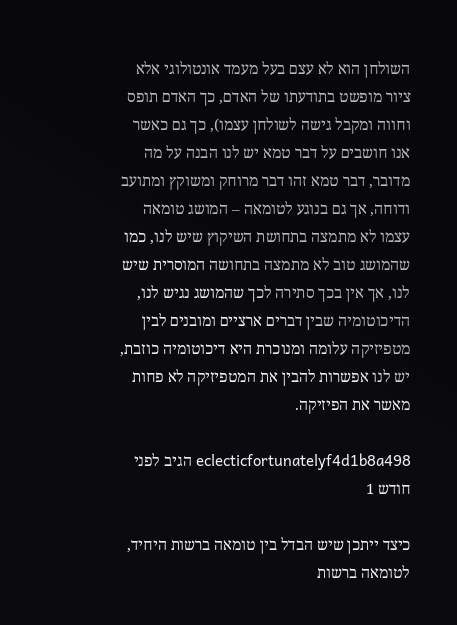השולחן הוא לא עצם בעל מעמד אונטולוגי אלא ציור מופשט בתודעתו של האדם, כך האדם תופס וחווה ומקבל גישה לשולחן עצמו), כך גם כאשר אנו חושבים על דבר טמא יש לנו הבנה על מה מדובר, דבר טמא זהו דבר מרוחק ומשוקץ ומתועב ודוחה, אך גם בנוגע לטומאה – המושג טומאה עצמו לא מתמצה בתחושת השיקוץ שיש לנו, כמו שהמושג טוב לא מתמצה בתחושה המוסרית שיש לנו, אך אין בכך סתירה לכך שהמושג נגיש לנו, הדיכוטומיה שבין דברים ארציים ומובנים לבין מטפיזיקה עלומה ומנוכרת היא דיכוטומיה כוזבת, יש לנו אפשרות להבין את המטפיזיקה לא פחות מאשר את הפיזיקה.

eclecticfortunatelyf4d1b8a498 הגיב לפני חודש 1

כיצד ייתכן שיש הבדל בין טומאה ברשות היחיד, לטומאה ברשות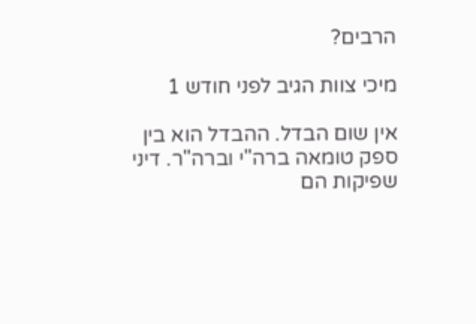הרבים?

מיכי צוות הגיב לפני חודש 1

אין שום הבדל. ההבדל הוא בין ספק טומאה ברה"י וברה"ר. דיני שפיקות הם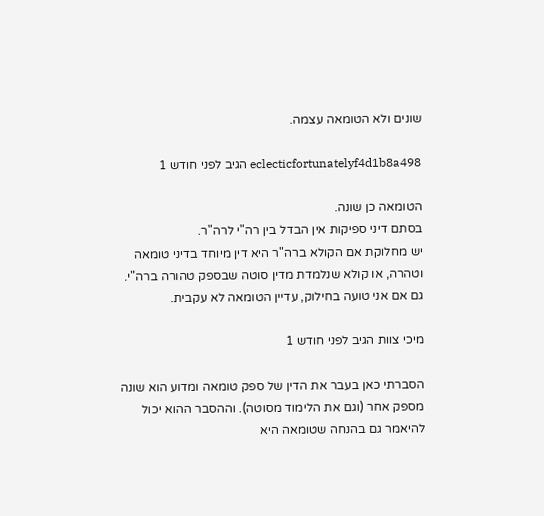שונים ולא הטומאה עצמה.

eclecticfortunatelyf4d1b8a498 הגיב לפני חודש 1

הטומאה כן שונה.
בסתם דיני ספיקות אין הבדל בין רה"י לרה"ר.
יש מחלוקת אם הקולא ברה"ר היא דין מיוחד בדיני טומאה וטהרה, או קולא שנלמדת מדין סוטה שבספק טהורה ברה"י.
גם אם אני טועה בחילוק, עדיין הטומאה לא עקבית.

מיכי צוות הגיב לפני חודש 1

הסברתי כאן בעבר את הדין של ספק טומאה ומדוע הוא שונה מספק אחר (וגם את הלימוד מסוטה). וההסבר ההוא יכול להיאמר גם בהנחה שטומאה היא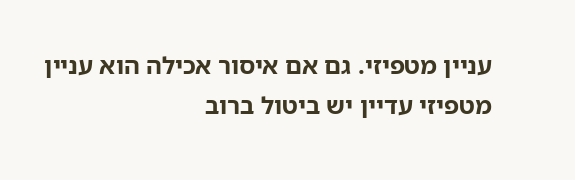עניין מטפיזי. גם אם איסור אכילה הוא עניין מטפיזי עדיין יש ביטול ברוב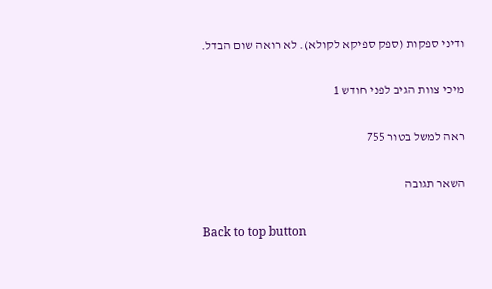ודיני ספקות (ספק ספיקא לקולא). לא רואה שום הבדל.

מיכי צוות הגיב לפני חודש 1

ראה למשל בטור 755

השאר תגובה

Back to top button